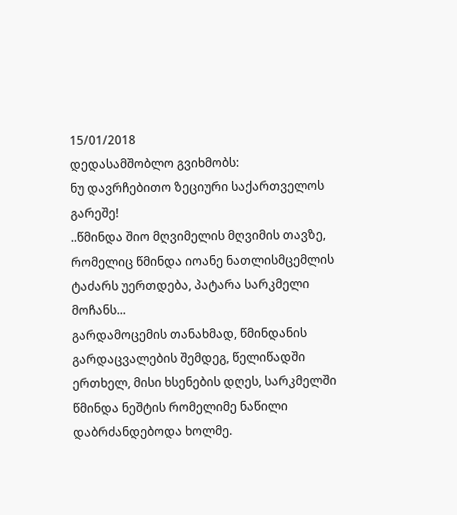15/01/2018
დედასამშობლო გვიხმობს:
ნუ დავრჩებითო ზეციური საქართველოს გარეშე!
..წმინდა შიო მღვიმელის მღვიმის თავზე, რომელიც წმინდა იოანე ნათლისმცემლის ტაძარს უერთდება, პატარა სარკმელი მოჩანს...
გარდამოცემის თანახმად, წმინდანის გარდაცვალების შემდეგ, წელიწადში ერთხელ, მისი ხსენების დღეს, სარკმელში წმინდა ნეშტის რომელიმე ნაწილი დაბრძანდებოდა ხოლმე.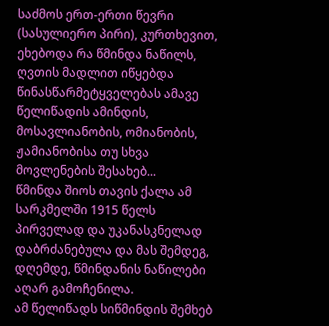საძმოს ერთ-ერთი წევრი (სასულიერო პირი), კურთხევით, ეხებოდა რა წმინდა ნაწილს, ღვთის მადლით იწყებდა წინასწარმეტყველებას ამავე წელიწადის ამინდის, მოსავლიანობის, ომიანობის, ჟამიანობისა თუ სხვა მოვლენების შესახებ...
წმინდა შიოს თავის ქალა ამ სარკმელში 1915 წელს პირველად და უკანასკნელად დაბრძანებულა და მას შემდეგ, დღემდე, წმინდანის ნაწილები აღარ გამოჩენილა.
ამ წელიწადს სიწმინდის შემხებ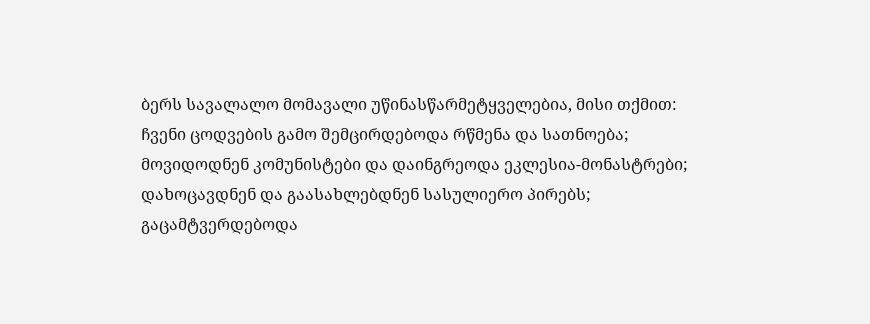ბერს სავალალო მომავალი უწინასწარმეტყველებია, მისი თქმით:
ჩვენი ცოდვების გამო შემცირდებოდა რწმენა და სათნოება;
მოვიდოდნენ კომუნისტები და დაინგრეოდა ეკლესია-მონასტრები;
დახოცავდნენ და გაასახლებდნენ სასულიერო პირებს;
გაცამტვერდებოდა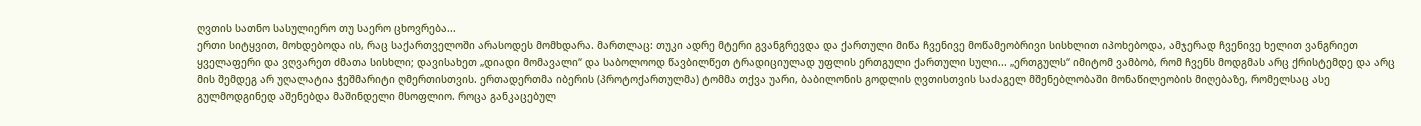ღვთის სათნო სასულიერო თუ საერო ცხოვრება...
ერთი სიტყვით, მოხდებოდა ის, რაც საქართველოში არასოდეს მომხდარა. მართლაც: თუკი ადრე მტერი გვანგრევდა და ქართული მიწა ჩვენივე მოწამეობრივი სისხლით იპოხებოდა, ამჯერად ჩვენივე ხელით ვანგრიეთ ყველაფერი და ვღვარეთ ძმათა სისხლი; დავისახეთ „დიადი მომავალი“ და საბოლოოდ წავბილწეთ ტრადიციულად უფლის ერთგული ქართული სული... „ერთგულს“ იმიტომ ვამბობ, რომ ჩვენს მოდგმას არც ქრისტემდე და არც მის შემდეგ არ უღალატია ჭეშმარიტი ღმერთისთვის. ერთადერთმა იბერის (პროტოქართულმა) ტომმა თქვა უარი, ბაბილონის გოდლის ღვთისთვის საძაგელ მშენებლობაში მონაწილეობის მიღებაზე, რომელსაც ასე გულმოდგინედ აშენებდა მაშინდელი მსოფლიო. როცა განკაცებულ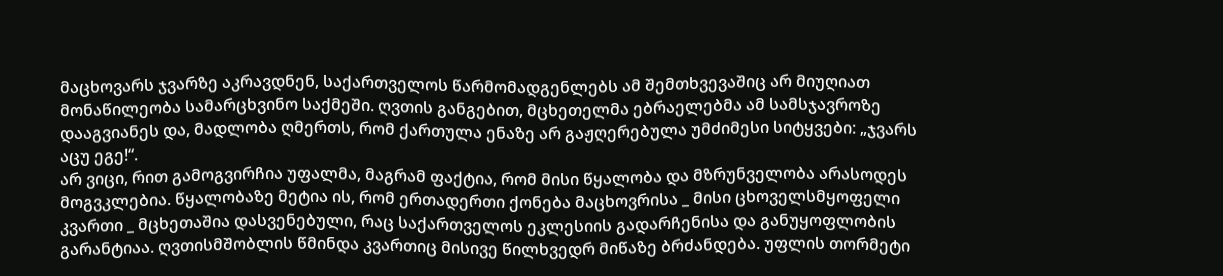მაცხოვარს ჯვარზე აკრავდნენ, საქართველოს წარმომადგენლებს ამ შემთხვევაშიც არ მიუღიათ მონაწილეობა სამარცხვინო საქმეში. ღვთის განგებით, მცხეთელმა ებრაელებმა ამ სამსჯავროზე დააგვიანეს და, მადლობა ღმერთს, რომ ქართულა ენაზე არ გაჟღერებულა უმძიმესი სიტყვები: „ჯვარს აცუ ეგე!“.
არ ვიცი, რით გამოგვირჩია უფალმა, მაგრამ ფაქტია, რომ მისი წყალობა და მზრუნველობა არასოდეს მოგვკლებია. წყალობაზე მეტია ის, რომ ერთადერთი ქონება მაცხოვრისა _ მისი ცხოველსმყოფელი კვართი _ მცხეთაშია დასვენებული, რაც საქართველოს ეკლესიის გადარჩენისა და განუყოფლობის გარანტიაა. ღვთისმშობლის წმინდა კვართიც მისივე წილხვედრ მიწაზე ბრძანდება. უფლის თორმეტი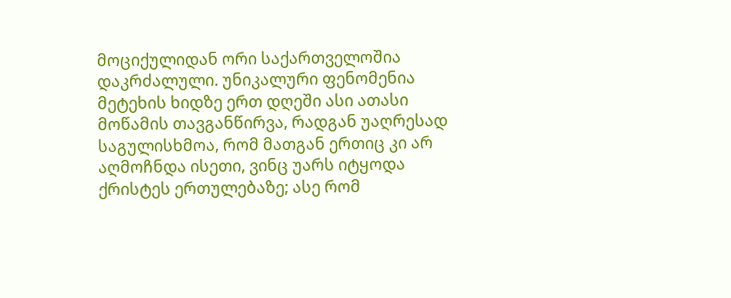მოციქულიდან ორი საქართველოშია დაკრძალული. უნიკალური ფენომენია მეტეხის ხიდზე ერთ დღეში ასი ათასი მოწამის თავგანწირვა, რადგან უაღრესად საგულისხმოა, რომ მათგან ერთიც კი არ აღმოჩნდა ისეთი, ვინც უარს იტყოდა ქრისტეს ერთულებაზე; ასე რომ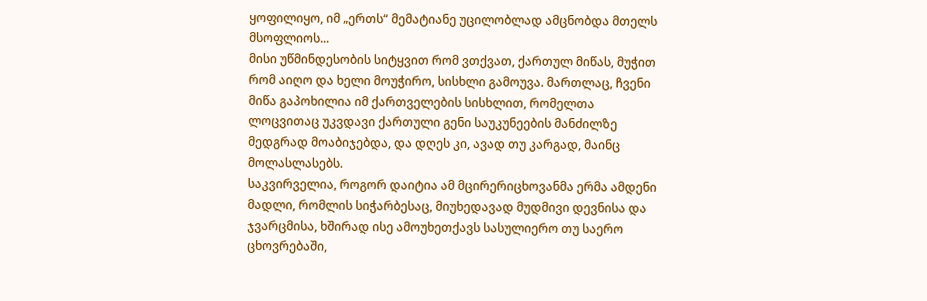ყოფილიყო, იმ „ერთს“ მემატიანე უცილობლად ამცნობდა მთელს მსოფლიოს...
მისი უწმინდესობის სიტყვით რომ ვთქვათ, ქართულ მიწას, მუჭით რომ აიღო და ხელი მოუჭირო, სისხლი გამოუვა. მართლაც, ჩვენი მიწა გაპოხილია იმ ქართველების სისხლით, რომელთა ლოცვითაც უკვდავი ქართული გენი საუკუნეების მანძილზე მედგრად მოაბიჯებდა, და დღეს კი, ავად თუ კარგად, მაინც მოლასლასებს.
საკვირველია, როგორ დაიტია ამ მცირერიცხოვანმა ერმა ამდენი მადლი, რომლის სიჭარბესაც, მიუხედავად მუდმივი დევნისა და ჯვარცმისა, ხშირად ისე ამოუხეთქავს სასულიერო თუ საერო ცხოვრებაში,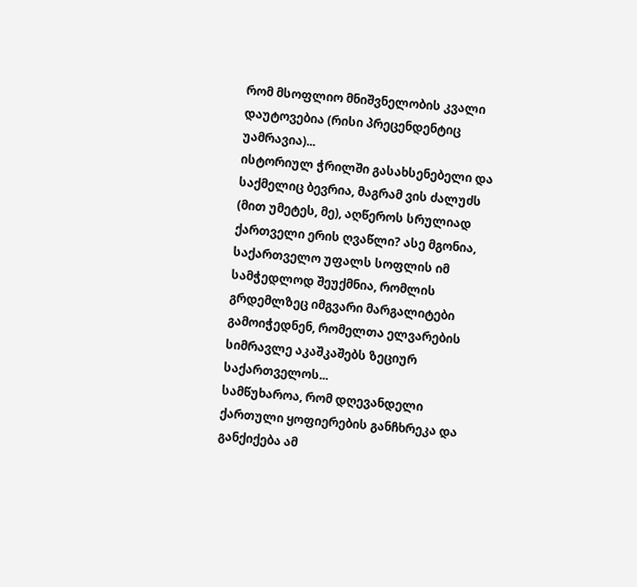რომ მსოფლიო მნიშვნელობის კვალი დაუტოვებია (რისი პრეცენდენტიც უამრავია)...
ისტორიულ ჭრილში გასახსენებელი და საქმელიც ბევრია, მაგრამ ვის ძალუძს (მით უმეტეს, მე), აღწეროს სრულიად ქართველი ერის ღვაწლი? ასე მგონია, საქართველო უფალს სოფლის იმ სამჭედლოდ შეუქმნია, რომლის გრდემლზეც იმგვარი მარგალიტები გამოიჭედნენ, რომელთა ელვარების სიმრავლე აკაშკაშებს ზეციურ საქართველოს...
სამწუხაროა, რომ დღევანდელი ქართული ყოფიერების განჩხრეკა და განქიქება ამ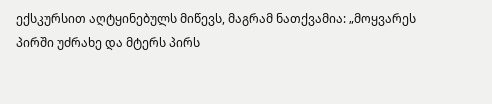ექსკურსით აღტყინებულს მიწევს, მაგრამ ნათქვამია: „მოყვარეს პირში უძრახე და მტერს პირს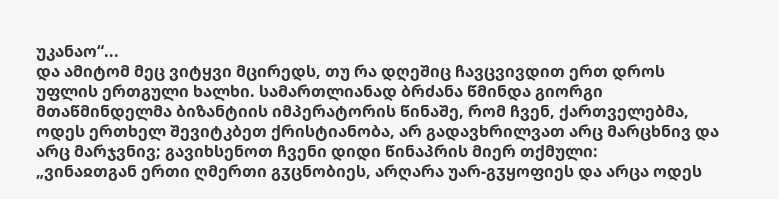უკანაო“...
და ამიტომ მეც ვიტყვი მცირედს, თუ რა დღეშიც ჩავცვივდით ერთ დროს უფლის ერთგული ხალხი. სამართლიანად ბრძანა წმინდა გიორგი მთაწმინდელმა ბიზანტიის იმპერატორის წინაშე, რომ ჩვენ, ქართველებმა, ოდეს ერთხელ შევიტკბეთ ქრისტიანობა, არ გადავხრილვათ არც მარცხნივ და არც მარჯვნივ; გავიხსენოთ ჩვენი დიდი წინაპრის მიერ თქმული:
„ვინაჲთგან ერთი ღმერთი გჳცნობიეს, არღარა უარ-გჳყოფიეს და არცა ოდეს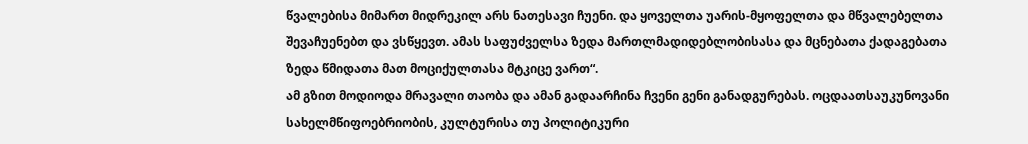წვალებისა მიმართ მიდრეკილ არს ნათესავი ჩუენი. და ყოველთა უარის-მყოფელთა და მწვალებელთა შევაჩუენებთ და ვსწყევთ. ამას საფუძველსა ზედა მართლმადიდებლობისასა და მცნებათა ქადაგებათა ზედა წმიდათა მათ მოციქულთასა მტკიცე ვართ“.
ამ გზით მოდიოდა მრავალი თაობა და ამან გადაარჩინა ჩვენი გენი განადგურებას. ოცდაათსაუკუნოვანი სახელმწიფოებრიობის, კულტურისა თუ პოლიტიკური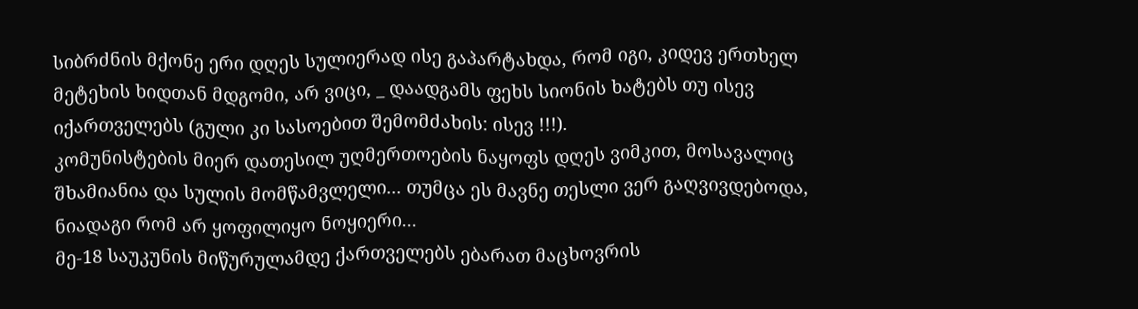სიბრძნის მქონე ერი დღეს სულიერად ისე გაპარტახდა, რომ იგი, კიდევ ერთხელ მეტეხის ხიდთან მდგომი, არ ვიცი, _ დაადგამს ფეხს სიონის ხატებს თუ ისევ იქართველებს (გული კი სასოებით შემომძახის: ისევ !!!).
კომუნისტების მიერ დათესილ უღმერთოების ნაყოფს დღეს ვიმკით, მოსავალიც შხამიანია და სულის მომწამვლელი... თუმცა ეს მავნე თესლი ვერ გაღვივდებოდა, ნიადაგი რომ არ ყოფილიყო ნოყიერი...
მე-18 საუკუნის მიწურულამდე ქართველებს ებარათ მაცხოვრის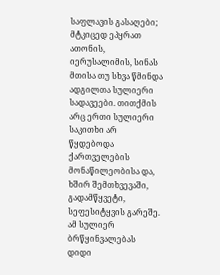საფლავის გასაღები; მტკიცედ ეპყრათ ათონის, იერუსალიმის, სინას მთისა თუ სხვა წმინდა ადგილთა სულიერი სადავეები. თითქმის არც ერთი სულიერი საკითხი არ წყდებოდა ქართველების მონაწილეობისა და, ხშირ შემთხვევაში, გადამწყვეტი, სეფესიტყვის გარეშე. ამ სულიერ ბრწყინვალებას დიდი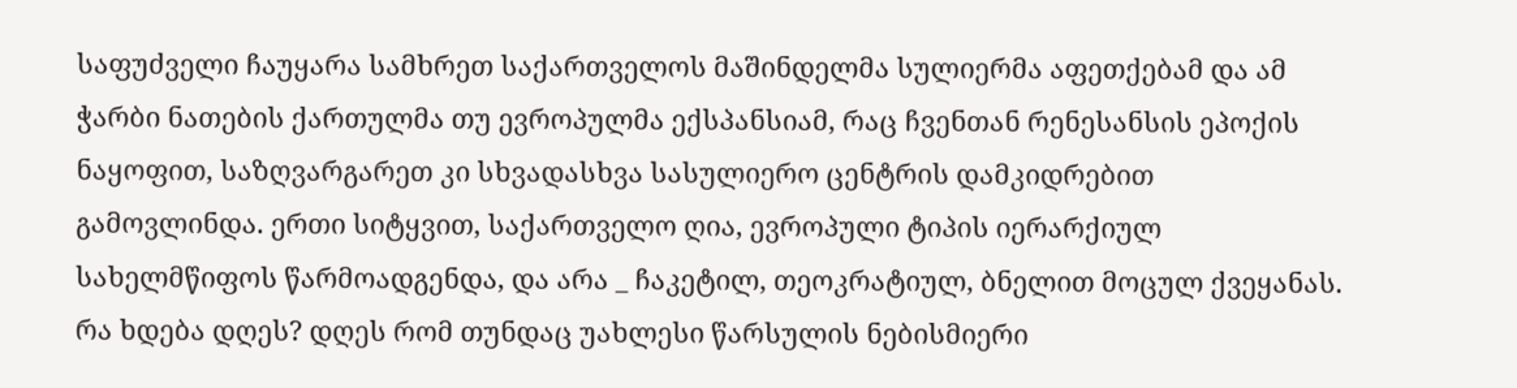საფუძველი ჩაუყარა სამხრეთ საქართველოს მაშინდელმა სულიერმა აფეთქებამ და ამ ჭარბი ნათების ქართულმა თუ ევროპულმა ექსპანსიამ, რაც ჩვენთან რენესანსის ეპოქის ნაყოფით, საზღვარგარეთ კი სხვადასხვა სასულიერო ცენტრის დამკიდრებით გამოვლინდა. ერთი სიტყვით, საქართველო ღია, ევროპული ტიპის იერარქიულ სახელმწიფოს წარმოადგენდა, და არა _ ჩაკეტილ, თეოკრატიულ, ბნელით მოცულ ქვეყანას.
რა ხდება დღეს? დღეს რომ თუნდაც უახლესი წარსულის ნებისმიერი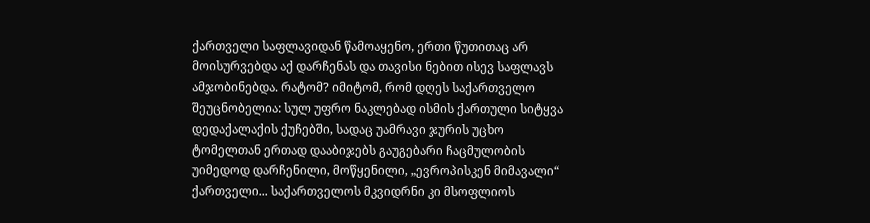ქართველი საფლავიდან წამოაყენო, ერთი წუთითაც არ მოისურვებდა აქ დარჩენას და თავისი ნებით ისევ საფლავს ამჯობინებდა. რატომ? იმიტომ, რომ დღეს საქართველო შეუცნობელია: სულ უფრო ნაკლებად ისმის ქართული სიტყვა დედაქალაქის ქუჩებში, სადაც უამრავი ჯურის უცხო ტომელთან ერთად დააბიჯებს გაუგებარი ჩაცმულობის უიმედოდ დარჩენილი, მოწყენილი, „ევროპისკენ მიმავალი“ ქართველი... საქართველოს მკვიდრნი კი მსოფლიოს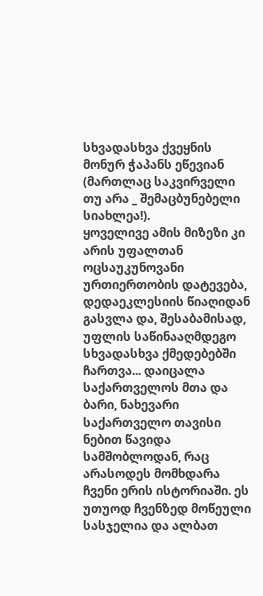სხვადასხვა ქვეყნის მონურ ჭაპანს ეწევიან (მართლაც საკვირველი თუ არა _ შემაცბუნებელი სიახლეა!).
ყოველივე ამის მიზეზი კი არის უფალთან ოცსაუკუნოვანი ურთიერთობის დატევება, დედაეკლესიის წიაღიდან გასვლა და, შესაბამისად, უფლის საწინააღმდეგო სხვადასხვა ქმედებებში ჩართვა... დაიცალა საქართველოს მთა და ბარი, ნახევარი საქართველო თავისი ნებით წავიდა სამშობლოდან, რაც არასოდეს მომხდარა ჩვენი ერის ისტორიაში. ეს უთუოდ ჩვენზედ მოწეული სასჯელია და ალბათ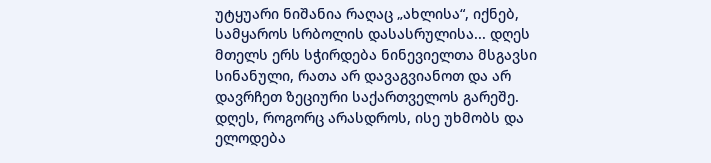უტყუარი ნიშანია რაღაც „ახლისა“, იქნებ, სამყაროს სრბოლის დასასრულისა... დღეს მთელს ერს სჭირდება ნინევიელთა მსგავსი სინანული, რათა არ დავაგვიანოთ და არ დავრჩეთ ზეციური საქართველოს გარეშე.
დღეს, როგორც არასდროს, ისე უხმობს და ელოდება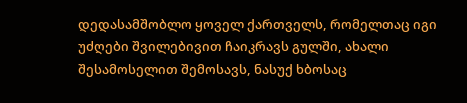დედასამშობლო ყოველ ქართველს, რომელთაც იგი უძღები შვილებივით ჩაიკრავს გულში, ახალი შესამოსელით შემოსავს, ნასუქ ხბოსაც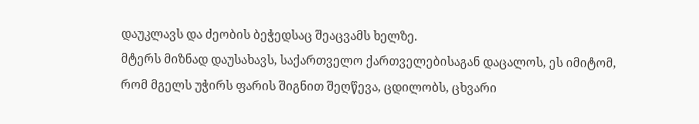დაუკლავს და ძეობის ბეჭედსაც შეაცვამს ხელზე.
მტერს მიზნად დაუსახავს, საქართველო ქართველებისაგან დაცალოს, ეს იმიტომ, რომ მგელს უჭირს ფარის შიგნით შეღწევა, ცდილობს, ცხვარი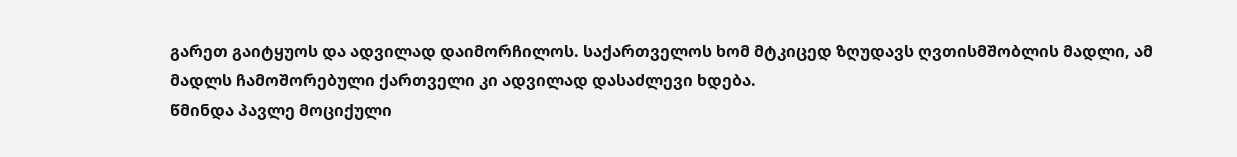გარეთ გაიტყუოს და ადვილად დაიმორჩილოს. საქართველოს ხომ მტკიცედ ზღუდავს ღვთისმშობლის მადლი, ამ მადლს ჩამოშორებული ქართველი კი ადვილად დასაძლევი ხდება.
წმინდა პავლე მოციქული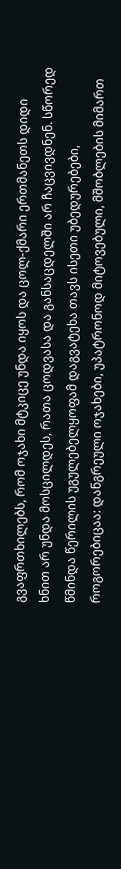გვაფრთხილებს, რომ ოჯახი მტკიცე უნდა იყოს და ცოლ-ქმარი ერთმანეთს დიდი ხნით არ უნდა მოსცილდეს, რათა ცოდვასა და განსაცდელში არ ჩაცვივდნენ. სწორედ წმინდა წერილის უგულებელყოფამ დაგვატეხა თავს ისეთი უბედურებები, როგორებიცაა: დანგრეული ოჯახები, უპატრონოდ მიტოვებული, მშობლების მიმართ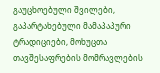გაუცხოებული შვილები, გაპარტახებული მამაპაპური ტრადიციები, მოხუცთა თავშესაფრების მომრავლების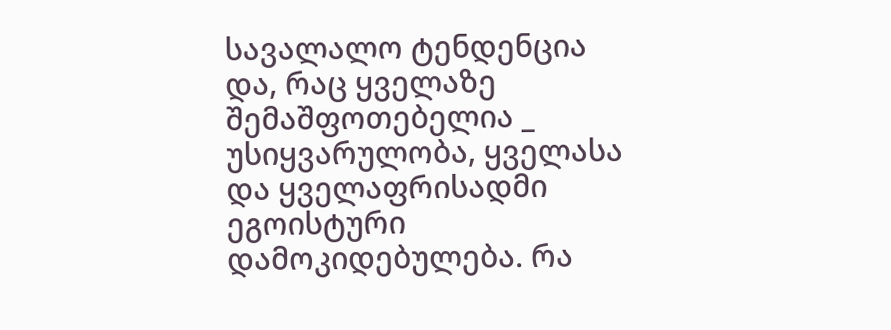სავალალო ტენდენცია და, რაც ყველაზე შემაშფოთებელია _ უსიყვარულობა, ყველასა და ყველაფრისადმი ეგოისტური დამოკიდებულება. რა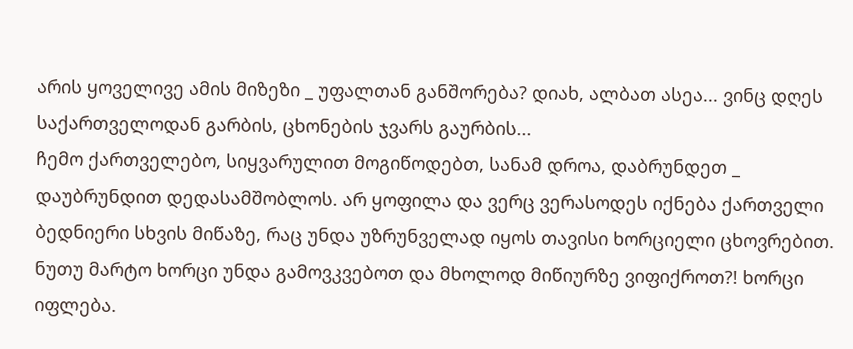არის ყოველივე ამის მიზეზი _ უფალთან განშორება? დიახ, ალბათ ასეა... ვინც დღეს საქართველოდან გარბის, ცხონების ჯვარს გაურბის...
ჩემო ქართველებო, სიყვარულით მოგიწოდებთ, სანამ დროა, დაბრუნდეთ _ დაუბრუნდით დედასამშობლოს. არ ყოფილა და ვერც ვერასოდეს იქნება ქართველი ბედნიერი სხვის მიწაზე, რაც უნდა უზრუნველად იყოს თავისი ხორციელი ცხოვრებით. ნუთუ მარტო ხორცი უნდა გამოვკვებოთ და მხოლოდ მიწიურზე ვიფიქროთ?! ხორცი იფლება.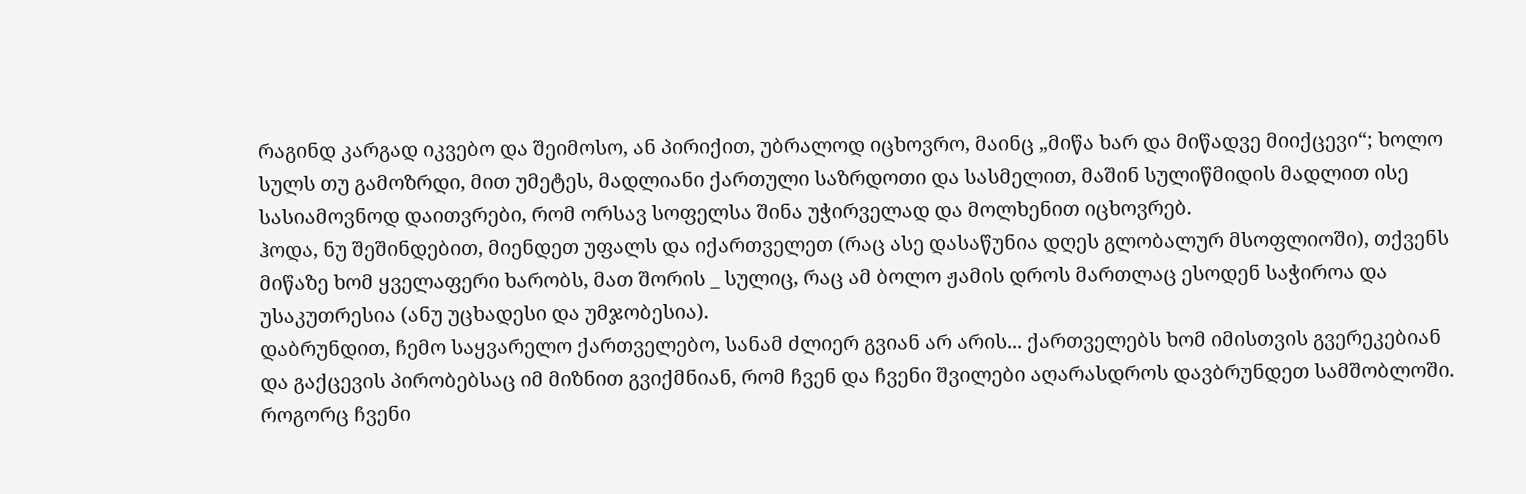რაგინდ კარგად იკვებო და შეიმოსო, ან პირიქით, უბრალოდ იცხოვრო, მაინც „მიწა ხარ და მიწადვე მიიქცევი“; ხოლო სულს თუ გამოზრდი, მით უმეტეს, მადლიანი ქართული საზრდოთი და სასმელით, მაშინ სულიწმიდის მადლით ისე სასიამოვნოდ დაითვრები, რომ ორსავ სოფელსა შინა უჭირველად და მოლხენით იცხოვრებ.
ჰოდა, ნუ შეშინდებით, მიენდეთ უფალს და იქართველეთ (რაც ასე დასაწუნია დღეს გლობალურ მსოფლიოში), თქვენს მიწაზე ხომ ყველაფერი ხარობს, მათ შორის _ სულიც, რაც ამ ბოლო ჟამის დროს მართლაც ესოდენ საჭიროა და უსაკუთრესია (ანუ უცხადესი და უმჯობესია).
დაბრუნდით, ჩემო საყვარელო ქართველებო, სანამ ძლიერ გვიან არ არის... ქართველებს ხომ იმისთვის გვერეკებიან და გაქცევის პირობებსაც იმ მიზნით გვიქმნიან, რომ ჩვენ და ჩვენი შვილები აღარასდროს დავბრუნდეთ სამშობლოში.
როგორც ჩვენი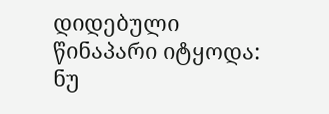დიდებული წინაპარი იტყოდა:
ნუ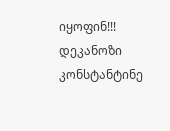იყოფინ!!!
დეკანოზი კონსტანტინე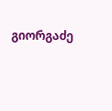გიორგაძე